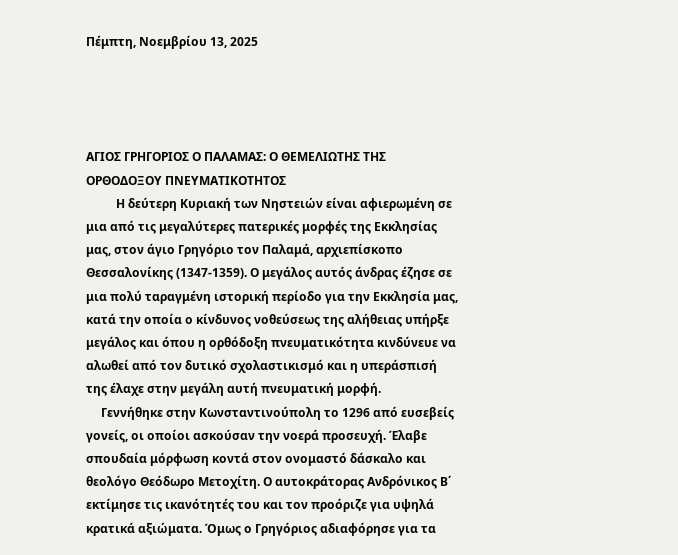Πέμπτη, Νοεμβρίου 13, 2025




ΑΓΙΟΣ ΓΡΗΓΟΡΙΟΣ Ο ΠΑΛΑΜΑΣ: Ο ΘΕΜΕΛΙΩΤΗΣ ΤΗΣ ΟΡΘΟΔΟΞΟΥ ΠΝΕΥΜΑΤΙΚΟΤΗΤΟΣ
          Η δεύτερη Κυριακή των Νηστειών είναι αφιερωμένη σε μια από τις μεγαλύτερες πατερικές μορφές της Εκκλησίας μας, στον άγιο Γρηγόριο τον Παλαμά, αρχιεπίσκοπο Θεσσαλονίκης (1347-1359). Ο μεγάλος αυτός άνδρας έζησε σε μια πολύ ταραγμένη ιστορική περίοδο για την Εκκλησία μας, κατά την οποία ο κίνδυνος νοθεύσεως της αλήθειας υπήρξε μεγάλος και όπου η ορθόδοξη πνευματικότητα κινδύνευε να αλωθεί από τον δυτικό σχολαστικισμό και η υπεράσπισή της έλαχε στην μεγάλη αυτή πνευματική μορφή.
     Γεννήθηκε στην Κωνσταντινούπολη το 1296 από ευσεβείς γονείς, οι οποίοι ασκούσαν την νοερά προσευχή. Έλαβε σπουδαία μόρφωση κοντά στον ονομαστό δάσκαλο και θεολόγο Θεόδωρο Μετοχίτη. Ο αυτοκράτορας Ανδρόνικος Β΄ εκτίμησε τις ικανότητές του και τον προόριζε για υψηλά κρατικά αξιώματα. Όμως ο Γρηγόριος αδιαφόρησε για τα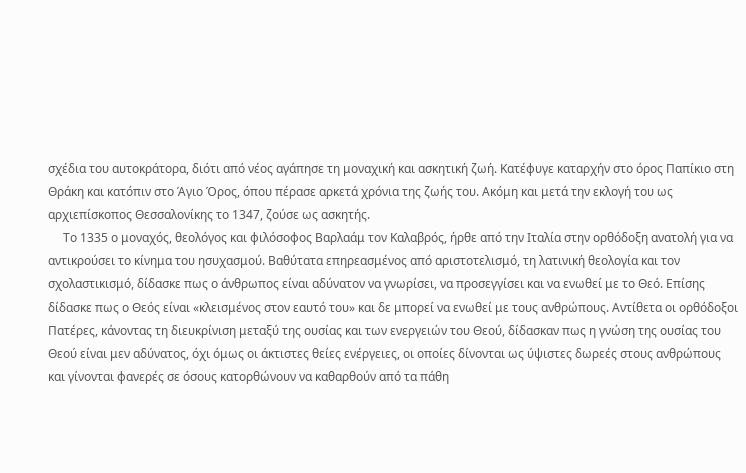σχέδια του αυτοκράτορα, διότι από νέος αγάπησε τη μοναχική και ασκητική ζωή. Κατέφυγε καταρχήν στο όρος Παπίκιο στη Θράκη και κατόπιν στο Άγιο Όρος, όπου πέρασε αρκετά χρόνια της ζωής του. Ακόμη και μετά την εκλογή του ως αρχιεπίσκοπος Θεσσαλονίκης το 1347, ζούσε ως ασκητής.
     Το 1335 ο μοναχός, θεολόγος και φιλόσοφος Βαρλαάμ τον Καλαβρός, ήρθε από την Ιταλία στην ορθόδοξη ανατολή για να αντικρούσει το κίνημα του ησυχασμού. Βαθύτατα επηρεασμένος από αριστοτελισμό, τη λατινική θεολογία και τον σχολαστικισμό, δίδασκε πως ο άνθρωπος είναι αδύνατον να γνωρίσει, να προσεγγίσει και να ενωθεί με το Θεό. Επίσης δίδασκε πως ο Θεός είναι «κλεισμένος στον εαυτό του» και δε μπορεί να ενωθεί με τους ανθρώπους. Αντίθετα οι ορθόδοξοι Πατέρες, κάνοντας τη διευκρίνιση μεταξύ της ουσίας και των ενεργειών του Θεού, δίδασκαν πως η γνώση της ουσίας του Θεού είναι μεν αδύνατος, όχι όμως οι άκτιστες θείες ενέργειες, οι οποίες δίνονται ως ύψιστες δωρεές στους ανθρώπους και γίνονται φανερές σε όσους κατορθώνουν να καθαρθούν από τα πάθη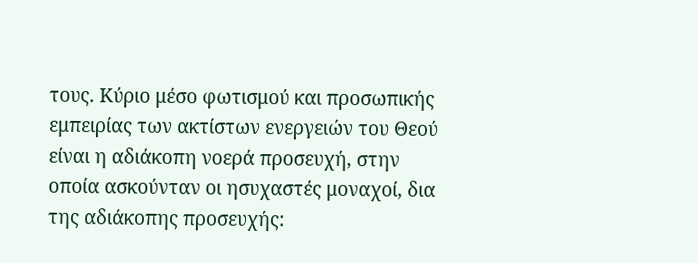τους. Κύριο μέσο φωτισμού και προσωπικής εμπειρίας των ακτίστων ενεργειών του Θεού είναι η αδιάκοπη νοερά προσευχή, στην οποία ασκούνταν οι ησυχαστές μοναχοί, δια της αδιάκοπης προσευχής: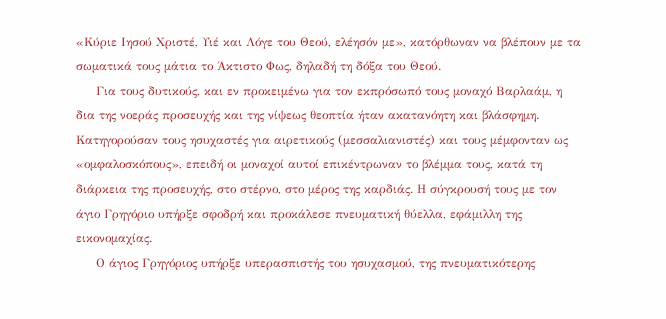«Κύριε Ιησού Χριστέ, Υιέ και Λόγε του Θεού, ελέησόν με», κατόρθωναν να βλέπουν με τα σωματικά τους μάτια το Άκτιστο Φως, δηλαδή τη δόξα του Θεού.
     Για τους δυτικούς, και εν προκειμένω για τον εκπρόσωπό τους μοναχό Βαρλαάμ, η δια της νοεράς προσευχής και της νίψεως θεοπτία ήταν ακατανόητη και βλάσφημη. Κατηγορούσαν τους ησυχαστές για αιρετικούς (μεσσαλιανιστές) και τους μέμφονταν ως «ομφαλοσκόπους», επειδή οι μοναχοί αυτοί επικέντρωναν το βλέμμα τους, κατά τη διάρκεια της προσευχής, στο στέρνο, στο μέρος της καρδιάς. Η σύγκρουσή τους με τον άγιο Γρηγόριο υπήρξε σφοδρή και προκάλεσε πνευματική θύελλα, εφάμιλλη της εικονομαχίας.
     Ο άγιος Γρηγόριος υπήρξε υπερασπιστής του ησυχασμού, της πνευματικότερης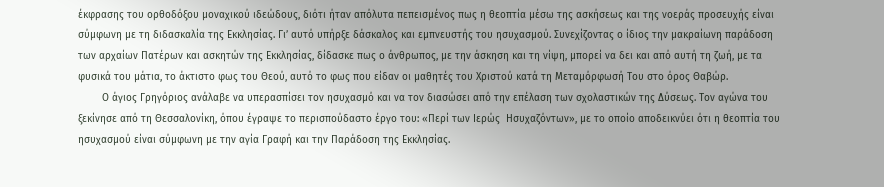έκφρασης του ορθοδόξου μοναχικού ιδεώδους, διότι ήταν απόλυτα πεπεισμένος πως η θεοπτία μέσω της ασκήσεως και της νοεράς προσευχής είναι σύμφωνη με τη διδασκαλία της Εκκλησίας. Γι’ αυτό υπήρξε δάσκαλος και εμπνευστής του ησυχασμού. Συνεχίζοντας ο ίδιος την μακραίωνη παράδοση των αρχαίων Πατέρων και ασκητών της Εκκλησίας, δίδασκε πως ο άνθρωπος, με την άσκηση και τη νίψη, μπορεί να δει και από αυτή τη ζωή, με τα φυσικά του μάτια, το άκτιστο φως του Θεού, αυτό το φως που είδαν οι μαθητές του Χριστού κατά τη Μεταμόρφωσή Του στο όρος Θαβώρ.
        Ο άγιος Γρηγόριος ανάλαβε να υπερασπίσει τον ησυχασμό και να τον διασώσει από την επέλαση των σχολαστικών της Δύσεως. Τον αγώνα του ξεκίνησε από τη Θεσσαλονίκη, όπου έγραψε το περισπούδαστο έργο του: «Περί των Ιερώς  Ησυχαζόντων», με το οποίο αποδεικνύει ότι η θεοπτία του ησυχασμού είναι σύμφωνη με την αγία Γραφή και την Παράδοση της Εκκλησίας.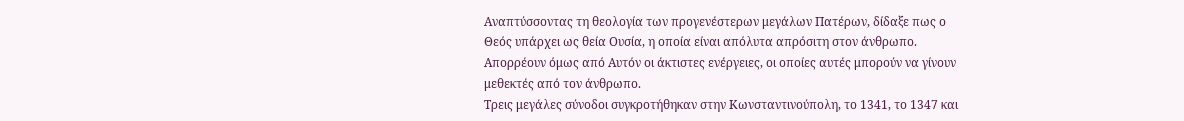Αναπτύσσοντας τη θεολογία των προγενέστερων μεγάλων Πατέρων, δίδαξε πως ο Θεός υπάρχει ως θεία Ουσία, η οποία είναι απόλυτα απρόσιτη στον άνθρωπο. Απορρέουν όμως από Αυτόν οι άκτιστες ενέργειες, οι οποίες αυτές μπορούν να γίνουν μεθεκτές από τον άνθρωπο.
Τρεις μεγάλες σύνοδοι συγκροτήθηκαν στην Κωνσταντινούπολη, το 1341, το 1347 και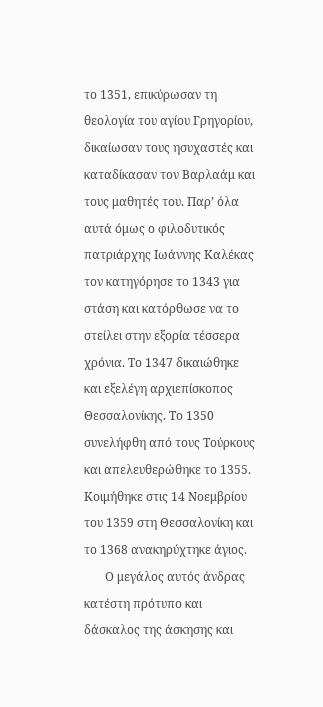το 1351, επικύρωσαν τη θεολογία του αγίου Γρηγορίου, δικαίωσαν τους ησυχαστές και καταδίκασαν τον Βαρλαάμ και τους μαθητές του. Παρ’ όλα αυτά όμως ο φιλοδυτικός πατριάρχης Ιωάννης Καλέκας τον κατηγόρησε το 1343 για στάση και κατόρθωσε να το στείλει στην εξορία τέσσερα χρόνια. Το 1347 δικαιώθηκε και εξελέγη αρχιεπίσκοπος Θεσσαλονίκης. Το 1350 συνελήφθη από τους Τούρκους και απελευθερώθηκε το 1355. Κοιμήθηκε στις 14 Νοεμβρίου του 1359 στη Θεσσαλονίκη και το 1368 ανακηρύχτηκε άγιος.
       Ο μεγάλος αυτός άνδρας κατέστη πρότυπο και δάσκαλος της άσκησης και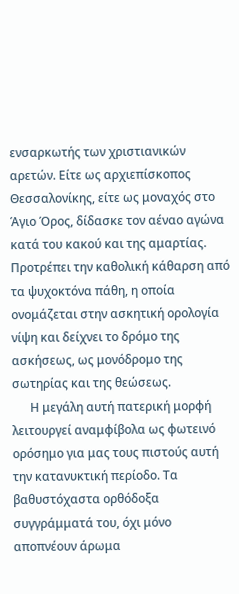ενσαρκωτής των χριστιανικών αρετών. Είτε ως αρχιεπίσκοπος Θεσσαλονίκης, είτε ως μοναχός στο Άγιο Όρος, δίδασκε τον αέναο αγώνα κατά του κακού και της αμαρτίας. Προτρέπει την καθολική κάθαρση από τα ψυχοκτόνα πάθη, η οποία ονομάζεται στην ασκητική ορολογία νίψη και δείχνει το δρόμο της ασκήσεως, ως μονόδρομο της σωτηρίας και της θεώσεως.
      Η μεγάλη αυτή πατερική μορφή λειτουργεί αναμφίβολα ως φωτεινό ορόσημο για μας τους πιστούς αυτή την κατανυκτική περίοδο. Τα βαθυστόχαστα ορθόδοξα συγγράμματά του, όχι μόνο αποπνέουν άρωμα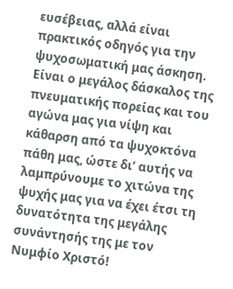ευσέβειας, αλλά είναι πρακτικός οδηγός για την ψυχοσωματική μας άσκηση. Είναι ο μεγάλος δάσκαλος της πνευματικής πορείας και του αγώνα μας για νίψη και κάθαρση από τα ψυχοκτόνα πάθη μας, ώστε δι’ αυτής να λαμπρύνουμε το χιτώνα της ψυχής μας για να έχει έτσι τη δυνατότητα της μεγάλης συνάντησής της με τον Νυμφίο Χριστό!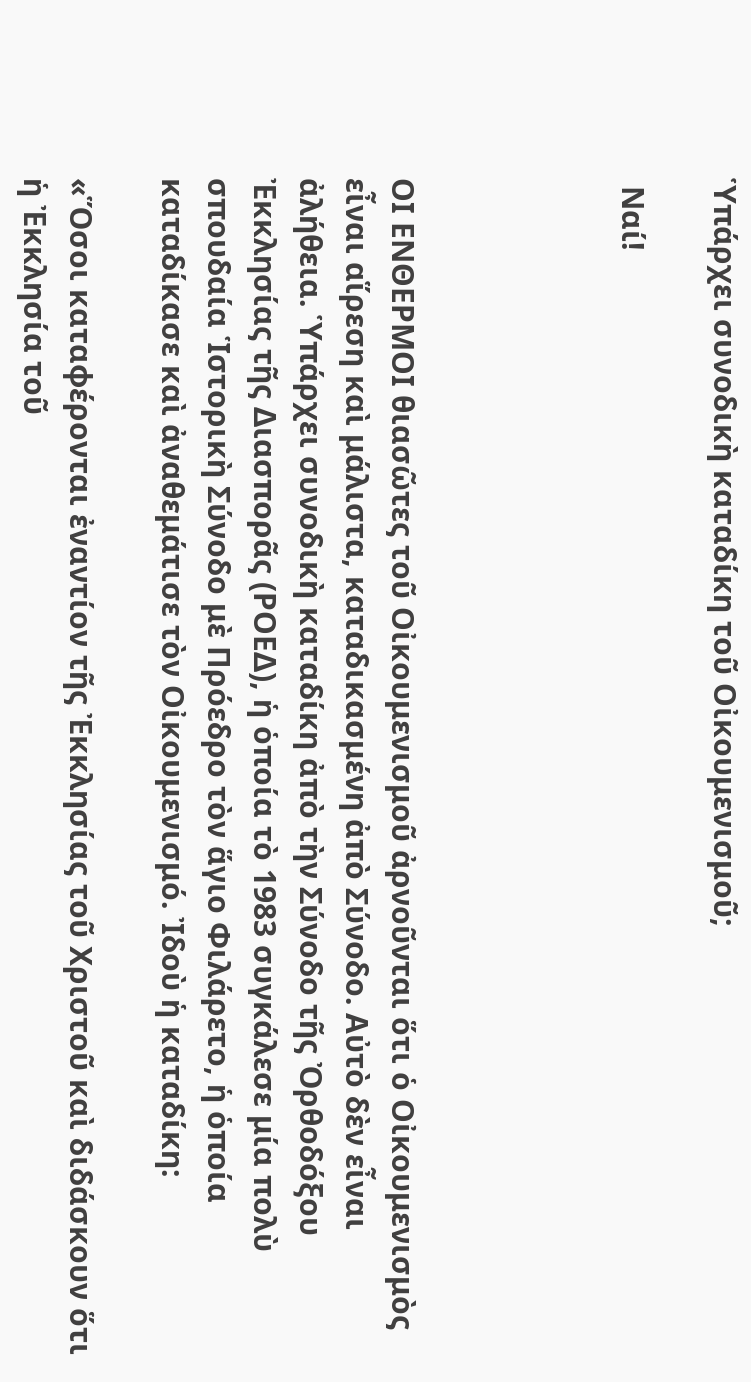Ὑπάρχει συνοδικὴ καταδίκη τοῦ Οἰκουμενισμοῦ;

 Ναί!




ΟΙ ΕΝΘΕΡΜΟΙ θιασῶτες τοῦ Οἰκουμενισμοῦ ἀρνοῦνται ὅτι ὁ Οἰκουμενισμὸς εἶναι αἵρεση καὶ μάλιστα, καταδικασμένη ἀπὸ Σύνοδο. Αὐτὸ δὲν εἶναι ἀλήθεια. Ὑπάρχει συνοδικὴ καταδίκη ἀπὸ τὴν Σύνοδο τῆς Ὀρθοδόξου Ἐκκλησίας τῆς Διασπορᾶς (ΡΟΕΔ), ἡ ὁποία τὸ 1983 συγκάλεσε μία πολὺ σπουδαία Ἱστορικὴ Σύνοδο μὲ Πρόεδρο τὸν ἅγιο Φιλάρετο, ἡ ὁποία καταδίκασε καὶ ἀναθεμάτισε τὸν Οἰκουμενισμό. Ἰδοὺ ἡ καταδίκη:

«Ὅσοι καταφέρονται ἐναντίον τῆς Ἐκκλησίας τοῦ Χριστοῦ καὶ διδάσκουν ὅτι ἡ Ἐκκλησία τοῦ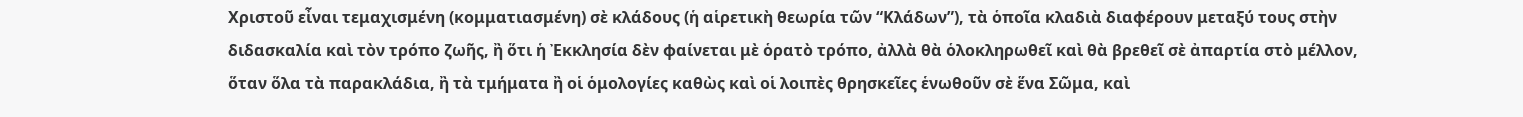Χριστοῦ εἶναι τεμαχισμένη (κομματιασμένη) σὲ κλάδους (ἡ αἱρετικὴ θεωρία τῶν “Κλάδων”), τὰ ὁποῖα κλαδιὰ διαφέρουν μεταξύ τους στὴν διδασκαλία καὶ τὸν τρόπο ζωῆς, ἢ ὅτι ἡ Ἐκκλησία δὲν φαίνεται μὲ ὁρατὸ τρόπο, ἀλλὰ θὰ ὁλοκληρωθεῖ καὶ θὰ βρεθεῖ σὲ ἀπαρτία στὸ μέλλον, ὅταν ὅλα τὰ παρακλάδια, ἢ τὰ τμήματα ἢ οἱ ὁμολογίες καθὼς καὶ οἱ λοιπὲς θρησκεῖες ἑνωθοῦν σὲ ἕνα Σῶμα, καὶ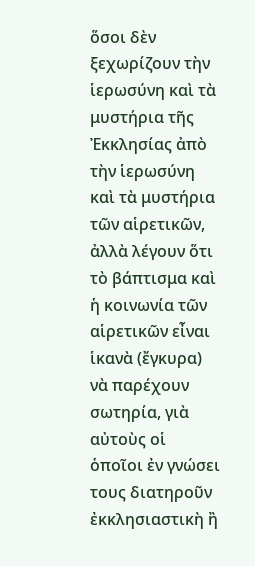ὅσοι δὲν ξεχωρίζουν τὴν ἱερωσύνη καὶ τὰ μυστήρια τῆς Ἐκκλησίας ἀπὸ τὴν ἱερωσύνη καὶ τὰ μυστήρια τῶν αἱρετικῶν, ἀλλὰ λέγουν ὅτι τὸ βάπτισμα καὶ ἡ κοινωνία τῶν αἱρετικῶν εἶναι ἱκανὰ (ἔγκυρα) νὰ παρέχουν σωτηρία, γιὰ αὐτοὺς οἱ ὁποῖοι ἐν γνώσει τους διατηροῦν ἐκκλησιαστικὴ ἢ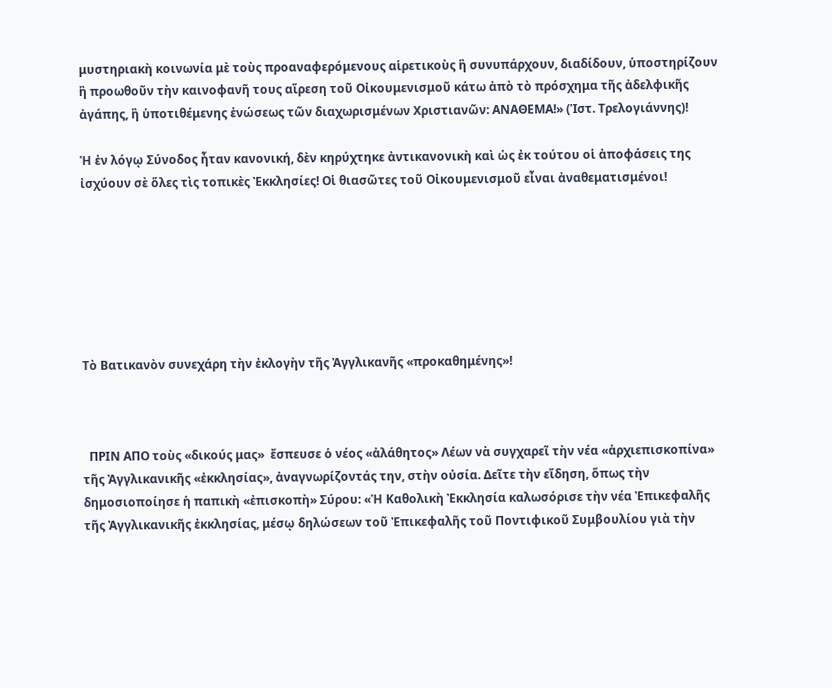μυστηριακὴ κοινωνία μὲ τοὺς προαναφερόμενους αἱρετικοὺς ἢ συνυπάρχουν, διαδίδουν, ὑποστηρίζουν ἢ προωθοῦν τὴν καινοφανῆ τους αἵρεση τοῦ Οἰκουμενισμοῦ κάτω ἀπὸ τὸ πρόσχημα τῆς ἀδελφικῆς ἀγάπης, ἢ ὑποτιθέμενης ἑνώσεως τῶν διαχωρισμένων Χριστιανῶν: ΑΝΑΘΕΜΑ!» (Ἱστ. Τρελογιάννης)!

Ἡ ἐν λόγῳ Σύνοδος ἦταν κανονική, δὲν κηρύχτηκε ἀντικανονικὴ καὶ ὡς ἐκ τούτου οἱ ἀποφάσεις της ἰσχύουν σὲ ὅλες τὶς τοπικὲς Ἐκκλησίες! Οἱ θιασῶτες τοῦ Οἰκουμενισμοῦ εἶναι ἀναθεματισμένοι!







Τὸ Βατικανὸν συνεχάρη τὴν ἐκλογὴν τῆς Ἀγγλικανῆς «προκαθημένης»!



  ΠΡΙΝ ΑΠΟ τοὺς «δικούς μας»  ἔσπευσε ὁ νέος «ἀλάθητος» Λέων νὰ συγχαρεῖ τὴν νέα «ἀρχιεπισκοπίνα» τῆς Ἀγγλικανικῆς «ἐκκλησίας», ἀναγνωρίζοντάς την, στὴν οὐσία. Δεῖτε τὴν εἴδηση, ὅπως τὴν δημοσιοποίησε ἡ παπικὴ «ἐπισκοπὴ» Σύρου: «Ἡ Καθολικὴ Ἐκκλησία καλωσόρισε τὴν νέα Ἐπικεφαλῆς τῆς Ἀγγλικανικῆς ἐκκλησίας, μέσῳ δηλώσεων τοῦ Ἐπικεφαλῆς τοῦ Ποντιφικοῦ Συμβουλίου γιὰ τὴν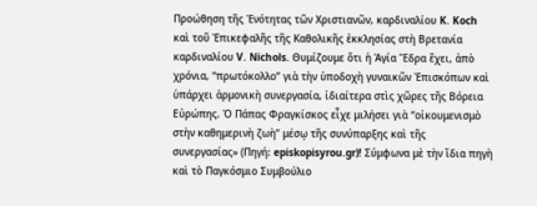Προώθηση τῆς Ἑνότητας τῶν Χριστιανῶν, καρδιναλίου K. Koch καὶ τοῦ Ἐπικεφαλῆς τῆς Καθολικῆς ἐκκλησίας στὴ Βρετανία καρδιναλίου V. Nichols. Θυμίζουμε ὅτι ἡ Ἁγία Ἕδρα ἔχει, ἀπὸ χρόνια, “πρωτόκολλο” γιὰ τὴν ὑποδοχὴ γυναικῶν Ἐπισκόπων καὶ ὑπάρχει ἁρμονικὴ συνεργασία, ἰδιαίτερα στὶς χῶρες τῆς Βόρεια Εὐρώπης. Ὁ Πάπας Φραγκίσκος εἶχε μιλήσει γιὰ “οἰκουμενισμὸ στὴν καθημερινὴ ζωὴ” μέσῳ τῆς συνύπαρξης καὶ τῆς συνεργασίας» (Πηγή: episkopisyrou.gr)! Σύμφωνα μὲ τὴν ἴδια πηγὴ καὶ τὸ Παγκόσμιο Συμβούλιο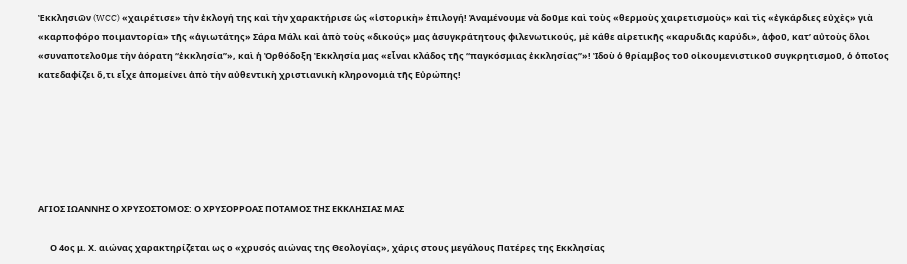Ἐκκλησιῶν (WCC) «χαιρέτισε» τὴν ἐκλογή της καὶ τὴν χαρακτήρισε ὡς «ἱστορικὴ» ἐπιλογή! Ἀναμένουμε νὰ δοῦμε καὶ τοὺς «θερμοὺς χαιρετισμοὺς» καὶ τὶς «ἐγκάρδιες εὐχὲς» γιὰ «καρποφόρο ποιμαντορία» τῆς «ἁγιωτάτης» Σάρα Μάλι καὶ ἀπὸ τοὺς «δικούς» μας ἀσυγκράτητους φιλενωτικούς, μὲ κάθε αἱρετικῆς «καρυδιᾶς καρύδι», ἀφοῦ, κατ’ αὐτοὺς ὅλοι «συναποτελοῦμε τὴν ἀόρατη “ἐκκλησία”», καὶ ἡ Ὀρθόδοξη Ἐκκλησία μας «εἶναι κλάδος τῆς “παγκόσμιας ἐκκλησίας”»! Ἰδοὺ ὁ θρίαμβος τοῦ οἰκουμενιστικοῦ συγκρητισμοῦ, ὁ ὁποῖος κατεδαφίζει ὅ,τι εἶχε ἀπομείνει ἀπὸ τὴν αὐθεντικὴ χριστιανικὴ κληρονομιὰ τῆς Εὐρώπης!






ΑΓΙΟΣ ΙΩΑΝΝΗΣ Ο ΧΡΥΣΟΣΤΟΜΟΣ: Ο ΧΡΥΣΟΡΡΟΑΣ ΠΟΤΑΜΟΣ ΤΗΣ ΕΚΚΛΗΣΙΑΣ ΜΑΣ

      Ο 4ος μ. Χ. αιώνας χαρακτηρίζεται ως ο «χρυσός αιώνας της Θεολογίας», χάρις στους μεγάλους Πατέρες της Εκκλησίας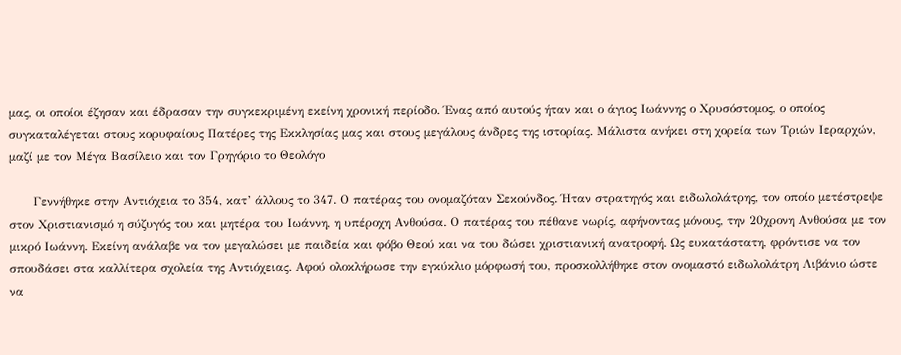μας, οι οποίοι έζησαν και έδρασαν την συγκεκριμένη εκείνη χρονική περίοδο. Ένας από αυτούς ήταν και ο άγιος Ιωάννης ο Χρυσόστομος, ο οποίος συγκαταλέγεται στους κορυφαίους Πατέρες της Εκκλησίας μας και στους μεγάλους άνδρες της ιστορίας. Μάλιστα ανήκει στη χορεία των Τριών Ιεραρχών,  μαζί με τον Μέγα Βασίλειο και τον Γρηγόριο το Θεολόγο

      Γεννήθηκε στην Αντιόχεια το 354, κατ’ άλλους το 347. Ο πατέρας του ονομαζόταν Σεκούνδος. Ήταν στρατηγός και ειδωλολάτρης, τον οποίο μετέστρεψε στον Χριστιανισμό η σύζυγός του και μητέρα του Ιωάννη, η υπέροχη Ανθούσα. Ο πατέρας του πέθανε νωρίς, αφήνοντας μόνους, την 20χρονη Ανθούσα με τον μικρό Ιωάννη. Εκείνη ανάλαβε να τον μεγαλώσει με παιδεία και φόβο Θεού και να του δώσει χριστιανική ανατροφή. Ως ευκατάστατη, φρόντισε να τον σπουδάσει στα καλλίτερα σχολεία της Αντιόχειας. Αφού ολοκλήρωσε την εγκύκλιο μόρφωσή του, προσκολλήθηκε στον ονομαστό ειδωλολάτρη Λιβάνιο ώστε να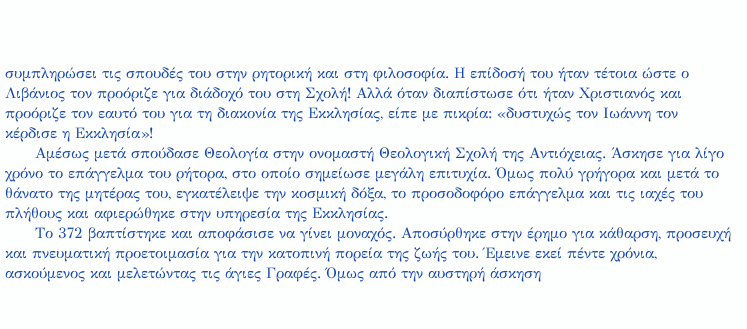συμπληρώσει τις σπουδές του στην ρητορική και στη φιλοσοφία. Η επίδοσή του ήταν τέτοια ώστε ο Λιβάνιος τον προόριζε για διάδοχό του στη Σχολή! Αλλά όταν διαπίστωσε ότι ήταν Χριστιανός και προόριζε τον εαυτό του για τη διακονία της Εκκλησίας, είπε με πικρία: «δυστυχώς τον Ιωάννη τον κέρδισε η Εκκλησία»!
      Αμέσως μετά σπούδασε Θεολογία στην ονομαστή Θεολογική Σχολή της Αντιόχειας. Άσκησε για λίγο χρόνο το επάγγελμα του ρήτορα, στο οποίο σημείωσε μεγάλη επιτυχία. Όμως πολύ γρήγορα και μετά το θάνατο της μητέρας του, εγκατέλειψε την κοσμική δόξα, το προσοδοφόρο επάγγελμα και τις ιαχές του πλήθους και αφιερώθηκε στην υπηρεσία της Εκκλησίας.
      Το 372 βαπτίστηκε και αποφάσισε να γίνει μοναχός. Αποσύρθηκε στην έρημο για κάθαρση, προσευχή και πνευματική προετοιμασία για την κατοπινή πορεία της ζωής του. Έμεινε εκεί πέντε χρόνια, ασκούμενος και μελετώντας τις άγιες Γραφές. Όμως από την αυστηρή άσκηση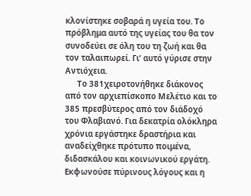κλονίστηκε σοβαρά η υγεία του. Το πρόβλημα αυτό της υγείας του θα τον συνοδεύει σε όλη του τη ζωή και θα τον ταλαιπωρεί. Γι’ αυτό γύρισε στην Αντιόχεια.
      Το 381χειροτονήθηκε διάκονος από τον αρχιεπίσκοπο Μελέτιο και το 385 πρεσβύτερος από τον διάδοχό του Φλαβιανό. Για δεκατρία ολόκληρα χρόνια εργάστηκε δραστήρια και αναδείχθηκε πρότυπο ποιμένα, διδασκάλου και κοινωνικού εργάτη. Εκφωνούσε πύρινους λόγους και η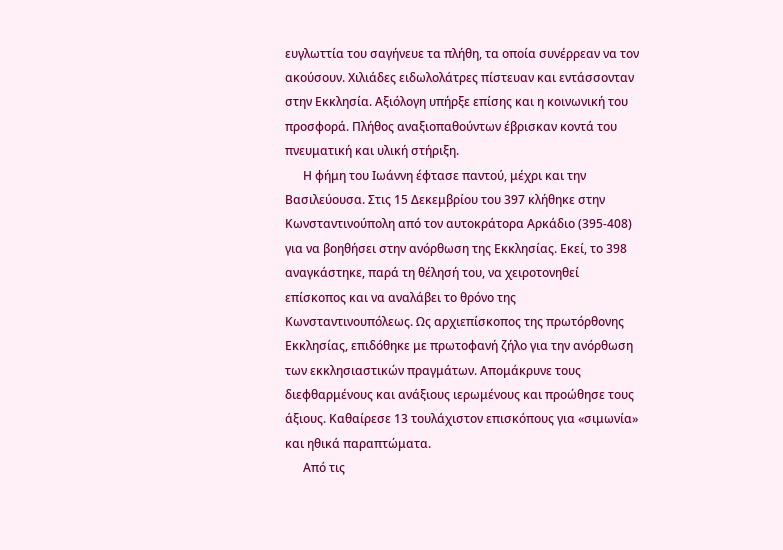ευγλωττία του σαγήνευε τα πλήθη, τα οποία συνέρρεαν να τον ακούσουν. Χιλιάδες ειδωλολάτρες πίστευαν και εντάσσονταν στην Εκκλησία. Αξιόλογη υπήρξε επίσης και η κοινωνική του προσφορά. Πλήθος αναξιοπαθούντων έβρισκαν κοντά του πνευματική και υλική στήριξη.
      Η φήμη του Ιωάννη έφτασε παντού, μέχρι και την Βασιλεύουσα. Στις 15 Δεκεμβρίου του 397 κλήθηκε στην Κωνσταντινούπολη από τον αυτοκράτορα Αρκάδιο (395-408) για να βοηθήσει στην ανόρθωση της Εκκλησίας. Εκεί, το 398 αναγκάστηκε, παρά τη θέλησή του, να χειροτονηθεί επίσκοπος και να αναλάβει το θρόνο της Κωνσταντινουπόλεως. Ως αρχιεπίσκοπος της πρωτόρθονης Εκκλησίας, επιδόθηκε με πρωτοφανή ζήλο για την ανόρθωση των εκκλησιαστικών πραγμάτων. Απομάκρυνε τους διεφθαρμένους και ανάξιους ιερωμένους και προώθησε τους άξιους. Καθαίρεσε 13 τουλάχιστον επισκόπους για «σιμωνία» και ηθικά παραπτώματα.
      Από τις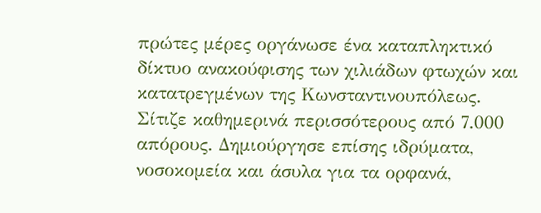πρώτες μέρες οργάνωσε ένα καταπληκτικό δίκτυο ανακούφισης των χιλιάδων φτωχών και κατατρεγμένων της Κωνσταντινουπόλεως. Σίτιζε καθημερινά περισσότερους από 7.000 απόρους. Δημιούργησε επίσης ιδρύματα, νοσοκομεία και άσυλα για τα ορφανά,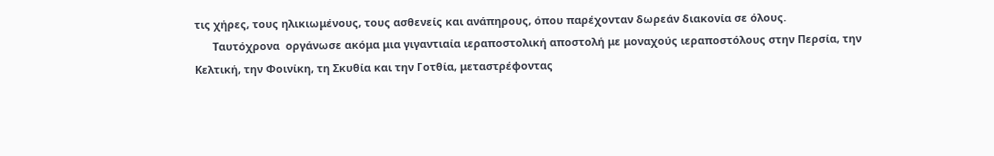τις χήρες, τους ηλικιωμένους, τους ασθενείς και ανάπηρους, όπου παρέχονταν δωρεάν διακονία σε όλους.
      Ταυτόχρονα  οργάνωσε ακόμα μια γιγαντιαία ιεραποστολική αποστολή με μοναχούς ιεραποστόλους στην Περσία, την Κελτική, την Φοινίκη, τη Σκυθία και την Γοτθία, μεταστρέφοντας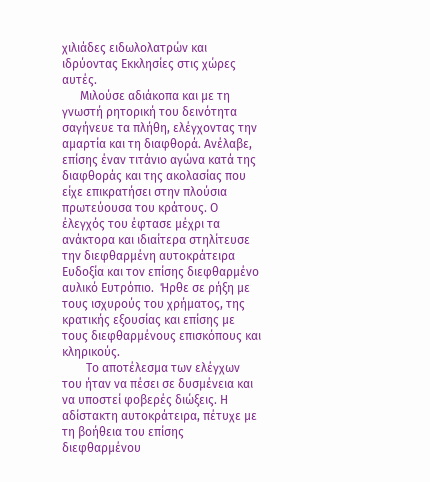χιλιάδες ειδωλολατρών και ιδρύοντας Εκκλησίες στις χώρες αυτές.
      Μιλούσε αδιάκοπα και με τη γνωστή ρητορική του δεινότητα σαγήνευε τα πλήθη, ελέγχοντας την αμαρτία και τη διαφθορά. Ανέλαβε, επίσης έναν τιτάνιο αγώνα κατά της διαφθοράς και της ακολασίας που είχε επικρατήσει στην πλούσια πρωτεύουσα του κράτους. Ο έλεγχός του έφτασε μέχρι τα ανάκτορα και ιδιαίτερα στηλίτευσε την διεφθαρμένη αυτοκράτειρα Ευδοξία και τον επίσης διεφθαρμένο αυλικό Ευτρόπιο.  Ήρθε σε ρήξη με τους ισχυρούς του χρήματος, της κρατικής εξουσίας και επίσης με τους διεφθαρμένους επισκόπους και κληρικούς.
        Το αποτέλεσμα των ελέγχων του ήταν να πέσει σε δυσμένεια και να υποστεί φοβερές διώξεις. Η αδίστακτη αυτοκράτειρα, πέτυχε με τη βοήθεια του επίσης διεφθαρμένου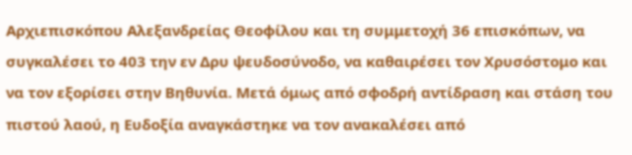Αρχιεπισκόπου Αλεξανδρείας Θεοφίλου και τη συμμετοχή 36 επισκόπων, να συγκαλέσει το 403 την εν Δρυ ψευδοσύνοδο, να καθαιρέσει τον Χρυσόστομο και να τον εξορίσει στην Βηθυνία. Μετά όμως από σφοδρή αντίδραση και στάση του πιστού λαού, η Ευδοξία αναγκάστηκε να τον ανακαλέσει από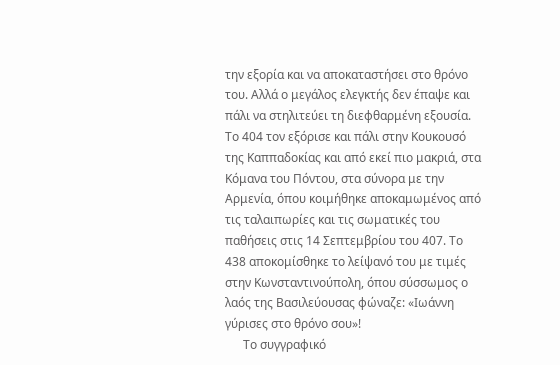την εξορία και να αποκαταστήσει στο θρόνο του. Αλλά ο μεγάλος ελεγκτής δεν έπαψε και πάλι να στηλιτεύει τη διεφθαρμένη εξουσία. Το 404 τον εξόρισε και πάλι στην Κουκουσό της Καππαδοκίας και από εκεί πιο μακριά, στα Κόμανα του Πόντου, στα σύνορα με την Αρμενία, όπου κοιμήθηκε αποκαμωμένος από τις ταλαιπωρίες και τις σωματικές του παθήσεις στις 14 Σεπτεμβρίου του 407. Το 438 αποκομίσθηκε το λείψανό του με τιμές στην Κωνσταντινούπολη, όπου σύσσωμος ο λαός της Βασιλεύουσας φώναζε: «Ιωάννη γύρισες στο θρόνο σου»!
      Το συγγραφικό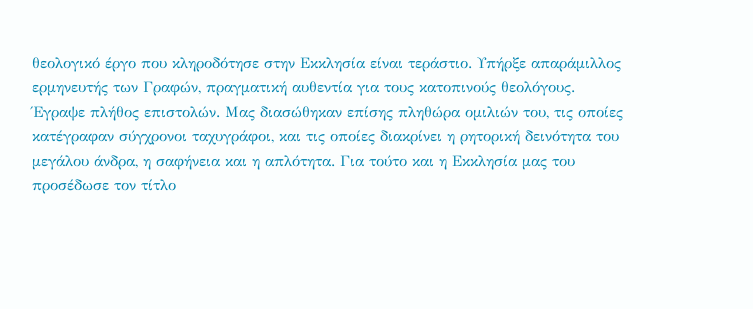θεολογικό έργο που κληροδότησε στην Εκκλησία είναι τεράστιο. Υπήρξε απαράμιλλος ερμηνευτής των Γραφών, πραγματική αυθεντία για τους κατοπινούς θεολόγους. Έγραψε πλήθος επιστολών. Μας διασώθηκαν επίσης πληθώρα ομιλιών του, τις οποίες κατέγραφαν σύγχρονοι ταχυγράφοι, και τις οποίες διακρίνει η ρητορική δεινότητα του μεγάλου άνδρα, η σαφήνεια και η απλότητα. Για τούτο και η Εκκλησία μας του προσέδωσε τον τίτλο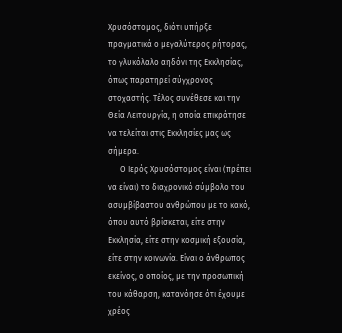Χρυσόστομος, διότι υπήρξε πραγματικά ο μεγαλύτερος ρήτορας, το γλυκόλαλο αηδόνι της Εκκλησίας, όπως παρατηρεί σύγχρονος στοχαστής. Τέλος συνέθεσε και την Θεία Λειτουργία, η οποία επικράτησε να τελείται στις Εκκλησίες μας ως σήμερα.
      Ο Ιερός Χρυσόστομος είναι (πρέπει να είναι) το διαχρονικό σύμβολο του ασυμβίβαστου ανθρώπου με το κακό, όπου αυτό βρίσκεται, είτε στην Εκκλησία, είτε στην κοσμική εξουσία, είτε στην κοινωνία. Είναι ο άνθρωπος εκείνος, ο οποίος, με την προσωπική του κάθαρση, κατανόησε ότι έχουμε χρέος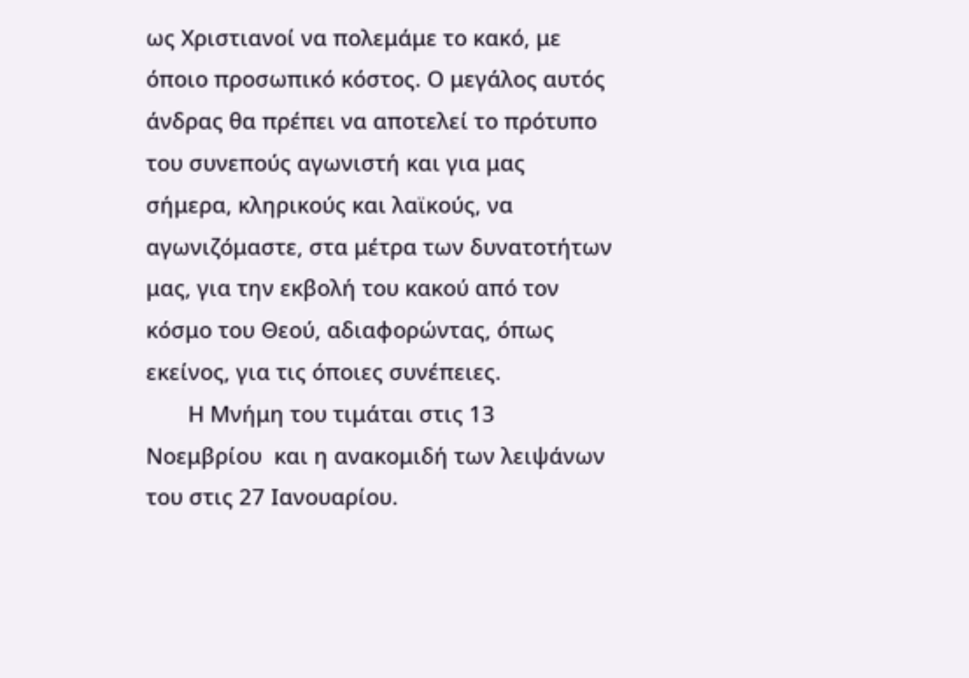ως Χριστιανοί να πολεμάμε το κακό, με όποιο προσωπικό κόστος. Ο μεγάλος αυτός άνδρας θα πρέπει να αποτελεί το πρότυπο του συνεπούς αγωνιστή και για μας σήμερα, κληρικούς και λαϊκούς, να αγωνιζόμαστε, στα μέτρα των δυνατοτήτων μας, για την εκβολή του κακού από τον κόσμο του Θεού, αδιαφορώντας, όπως εκείνος, για τις όποιες συνέπειες.
       Η Μνήμη του τιμάται στις 13 Νοεμβρίου  και η ανακομιδή των λειψάνων του στις 27 Ιανουαρίου.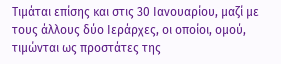Τιμάται επίσης και στις 30 Ιανουαρίου, μαζί με τους άλλους δύο Ιεράρχες, οι οποίοι, ομού, τιμώνται ως προστάτες της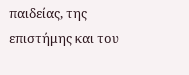παιδείας, της επιστήμης και του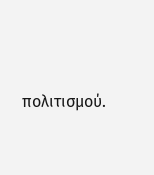πολιτισμού.